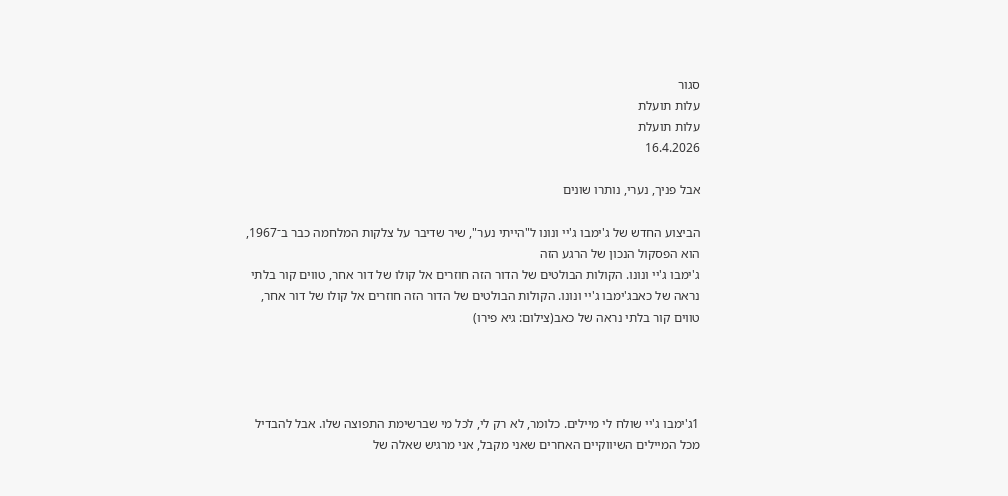סגור
עלות תועלת
עלות תועלת
16.4.2026

אבל פניך, נערי, נותרו שונים

הביצוע החדש של ג'ימבו ג'יי ונונו ל"הייתי נער", שיר שדיבר על צלקות המלחמה כבר ב־1967, הוא הפסקול הנכון של הרגע הזה
ג'ימבו ג'יי ונונו. הקולות הבולטים של הדור הזה חוזרים אל קולו של דור אחר, טווים קור בלתי נראה של כאבג'ימבו ג'יי ונונו. הקולות הבולטים של הדור הזה חוזרים אל קולו של דור אחר, טווים קור בלתי נראה של כאב(צילום: גיא פירו)




1ג'ימבו ג'יי שולח לי מיילים. כלומר, לא רק לי, לכל מי שברשימת התפוצה שלו. אבל להבדיל מכל המיילים השיווקיים האחרים שאני מקבל, אני מרגיש שאלה של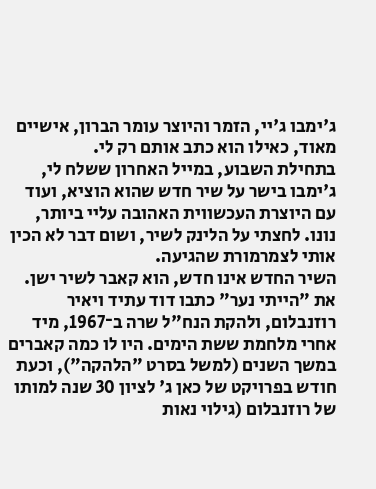ג'ימבו ג'יי, הזמר והיוצר עומר הברון, אישיים מאוד, כאילו הוא כתב אותם רק לי.
בתחילת השבוע, במייל האחרון ששלח לי, ג'ימבו בישר על שיר חדש שהוא הוציא, ועוד עם היוצרת העכשווית האהובה עליי ביותר, נונו. לחצתי על הלינק לשיר, ושום דבר לא הכין אותי לצמרמורת שהגיעה.
השיר החדש אינו חדש, הוא קאבר לשיר ישן. את "הייתי נער" כתבו דוד עתיד ויאיר רוזנבלום, ולהקת הנח"ל שרה ב־1967, מיד אחרי מלחמת ששת הימים. היו לו כמה קאברים במשך השנים (למשל בסרט "הלהקה"), וכעת חודש בפרויקט של כאן ג' לציון 30 שנה למותו של רוזנבלום (גילוי נאות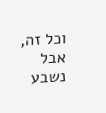וכל זה, אבל נשבע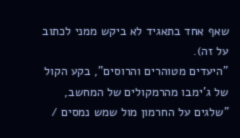שאף אחד בתאגיד לא ביקש ממני לכתוב על זה).
"היעדים מטוהרים והרוסים", בקע הקול של ג'ימבו מהרמקולים של המחשב, "שלגים על החרמון מול שמש נמסים /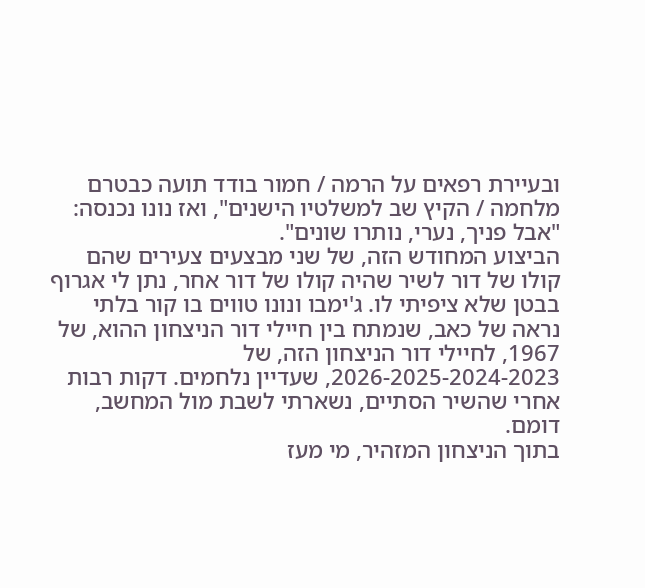ובעיירת רפאים על הרמה / חמור בודד תועה כבטרם מלחמה / הקיץ שב למשלטיו הישנים", ואז נונו נכנסה: "אבל פניך, נערי, נותרו שונים".
הביצוע המחודש הזה, של שני מבצעים צעירים שהם קולו של דור לשיר שהיה קולו של דור אחר, נתן לי אגרוף בבטן שלא ציפיתי לו. ג'ימבו ונונו טווים בו קור בלתי נראה של כאב, שנמתח בין חיילי דור הניצחון ההוא, של 1967, לחיילי דור הניצחון הזה, של 2026-2025-2024-2023, שעדיין נלחמים. דקות רבות אחרי שהשיר הסתיים, נשארתי לשבת מול המחשב, דומם.
בתוך הניצחון המזהיר, מי מעז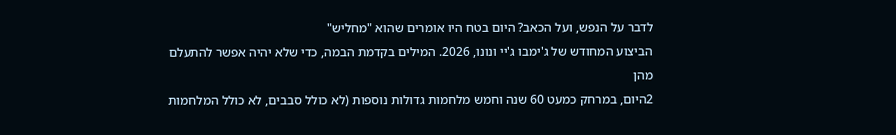לדבר על הנפש, ועל הכאב? היום בטח היו אומרים שהוא "מחליש"
הביצוע המחודש של ג'ימבו ג'יי ונונו, 2026. המילים בקדמת הבמה, כדי שלא יהיה אפשר להתעלם מהן
2היום, במרחק כמעט 60 שנה וחמש מלחמות גדולות נוספות (לא כולל סבבים, לא כולל המלחמות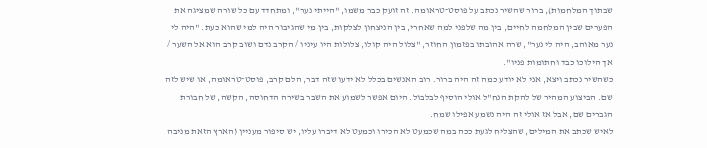שבתוך המלחמות), ברור שהשיר נכתב על פוסט־טראומה. זה זועק כבר משמו, "הייתי נער", ומתחדד עם כל שורה שמציגה את הפערים שבין המלחמה לחיים, בין מה שלפני למה שאחרי, בין הניצחון לצלקות, בין מי שהגיבור היה למי שהוא כעת. "היה לי נער מאוהב, היה לי נער", שרה אהובתו בפזמון החוזר, "צלול היה קולו, צלולות היו עיניו / הקרב נדם ושוב קרב הוא אל השער / אך הילוכו כבד וחתומות פניו".
כשהשיר נכתב ויצא, אני לא יודע כמה זה היה ברור. רוב האנשים בכלל לא ידעו שזה דבר, הלם קרב, פוסט־טראומה, או שיש לזה שם. הביצוע המהיר של להקת הנח"ל אולי הוסיף לבלבול. היום אפשר לשמוע את השבר בשירה הדחוסה, הקשה, של חבורת הגברים שם, אבל אז אולי זה היה נשמע אפילו שמח.
לאיש שכתב את המילים, שהצליח לגעת ככה במה שכמעט לא הכירו וכמעט לא דיברו עליו, יש סיפור מעניין (הארץ הזאת מניבה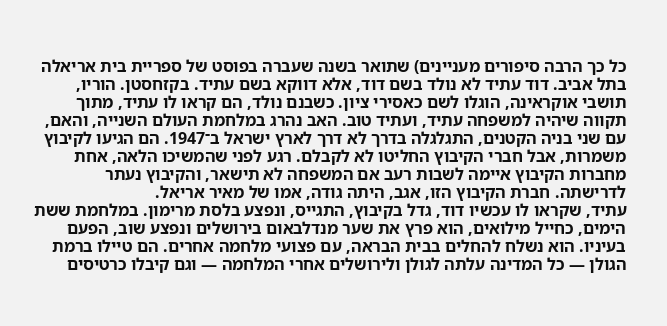כל כך הרבה סיפורים מעניינים) שתואר בשנה שעברה בפוסט של ספריית בית אריאלה בתל אביב. דוד עתיד לא נולד בשם דוד, אלא דווקא בשם עתיד. בקזחסטן. הוריו, תושבי אוקראינה, הוגלו לשם כאסירי ציון. כשבנם נולד, הם קראו לו עתיד, מתוך תקווה שיהיה למשפחה עתיד, ועתיד טוב. האב נהרג במלחמת העולם השנייה, והאם, עם שני בניה הקטנים, התגלגלה בדרך לא דרך לארץ ישראל ב־1947. הם הגיעו לקיבוץ משמרות, אבל חברי הקיבוץ החליטו לא לקבלם. רגע לפני שהמשיכו הלאה, אחת מחברות הקיבוץ איימה לשבות רעב אם המשפחה לא תישאר, והקיבוץ נעתר לדרישתה. חברת הקיבוץ הזו, אגב, היתה גודה, אמו של מאיר אריאל.
עתיד, שקראו לו עכשיו דוד, גדל בקיבוץ, התגייס, ונפצע בלסת מרימון. במלחמת ששת הימים, כחייל מילואים, הוא פרץ את שער מנדלבאום בירושלים ונפצע שוב, הפעם בעיניו. הוא נשלח להחלים בבית הבראה, עם פצועי מלחמה אחרים. הם טיילו ברמת הגולן — כל המדינה עלתה לגולן ולירושלים אחרי המלחמה — וגם קיבלו כרטיסים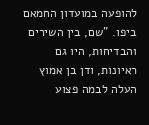להופעה במועדון החמאם ביפו. "שם, בין השירים והבדיחות, היו גם ראיונות, ודן בן אמוץ העלה לבמה פצוע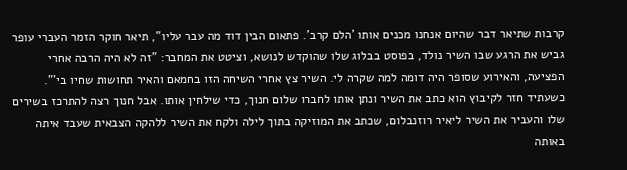קרבות שתיאר דבר שהיום אנחנו מכנים אותו 'הלם קרב'. פתאום הבין דוד מה עבר עליו", תיאר חוקר הזמר העברי עופר גביש את הרגע שבו השיר נולד, בפוסט בבלוג שלו שהוקדש לנושא, וציטט את המחבר: "זה לא היה הרבה אחרי הפציעה, והאירוע שסופר היה דומה למה שקרה לי. השיר צץ אחרי השיחה הזו בחמאם והאיר תחושות שחיו בי'".
כשעתיד חזר לקיבוץ הוא כתב את השיר ונתן אותו לחברו שלום חנוך, כדי שילחין אותו. אבל חנוך רצה להתרכז בשירים שלו והעביר את השיר ליאיר רוזנבלום, שכתב את המוזיקה בתוך לילה ולקח את השיר ללהקה הצבאית שעבד איתה באותה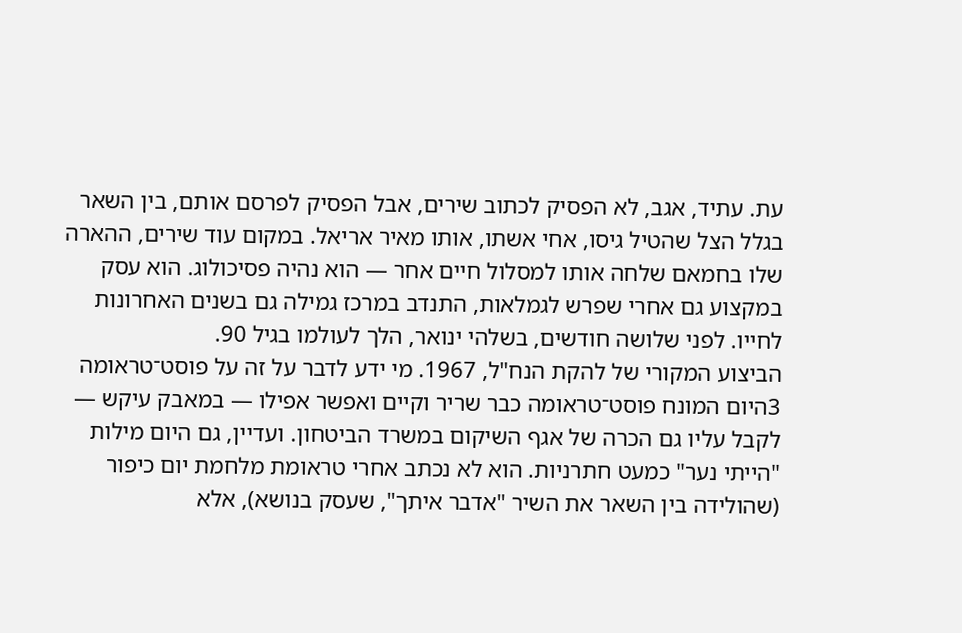עת. עתיד, אגב, לא הפסיק לכתוב שירים, אבל הפסיק לפרסם אותם, בין השאר בגלל הצל שהטיל גיסו, אחי אשתו, אותו מאיר אריאל. במקום עוד שירים, ההארה שלו בחמאם שלחה אותו למסלול חיים אחר — הוא נהיה פסיכולוג. הוא עסק במקצוע גם אחרי שפרש לגמלאות, התנדב במרכז גמילה גם בשנים האחרונות לחייו. לפני שלושה חודשים, בשלהי ינואר, הלך לעולמו בגיל 90.
הביצוע המקורי של להקת הנח"ל, 1967. מי ידע לדבר על זה על פוסט־טראומה
3היום המונח פוסט־טראומה כבר שריר וקיים ואפשר אפילו — במאבק עיקש — לקבל עליו גם הכרה של אגף השיקום במשרד הביטחון. ועדיין, גם היום מילות "הייתי נער" כמעט חתרניות. הוא לא נכתב אחרי טראומת מלחמת יום כיפור (שהולידה בין השאר את השיר "אדבר איתך", שעסק בנושא), אלא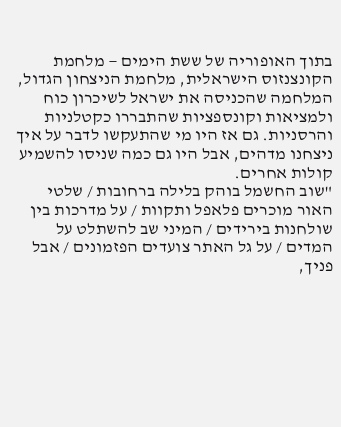בתוך האופוריה של ששת הימים — מלחמת הקונצנזוס הישראלית, מלחמת הניצחון הגדול, המלחמה שהכניסה את ישראל לשיכרון כוח ולמציאות וקונספציות שהתבררו כקטלניות והרסניות. גם אז היו מי שהתעקשו לדבר על איך ניצחנו מדהים, אבל היו גם כמה שניסו להשמיע קולות אחרים.
"שוב החשמל בוהק בלילה ברחובות / שלטי האור מוכרים פלאפל ותקוות / על מדרכות בין שולחנות בירידים / המיני שב להשתלט על המדים / על גל האתר צועדים הפזמונים / אבל פניך,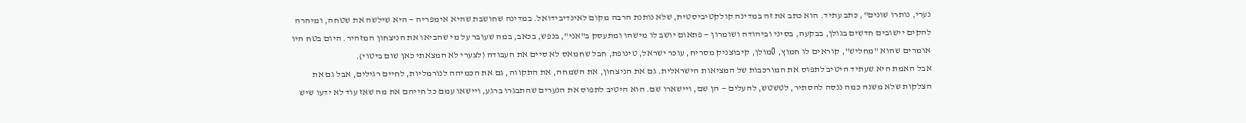נערי, נותרו שונים", כתב עתיד. הוא כתב את זה במדינה קולקטיביסטית, שלא נותנת הרבה מקום לאינדיבידואל. במדינה שחושבת שהיא אימפריה — היא שילשה את שטחה, ומיהרה להקים יישובים חדשים בגולן, בבקעה, בסיני וביהודה ושומרון — פתאום יושב לו מישהו ומתעסק ב"אני", בנפש, בכאב, במה שעובר על מי שהביאו את הניצחון המזהיר. היום בטח היו אומרים שהוא "מחליש", קוראים לו חמוץ, 0מולן, קיבוצניק מסריח, עוכר ישראל, טינופת, חבל שחמאס לא סיים את העבודה (לצערי לא המצאתי כאן שום ביטוי).
אבל האמת היא שעתיד היטיב לתפוס את המורכבות של המציאות הישראלית. גם את הניצחון, את השמחה, את התקווה, גם את הכמיהה לנורמליות, לחיים רגילים, אבל גם את הצלקות שלא משנה כמה ננסה להסתיר, לטשטש, להעלים — הן שם, ויישארו שם. הוא היטיב לתפוס את הנערים שהתבגרו ברגע, ויישאו עמם כל חייהם את מה שאז עוד לא ידעו שיש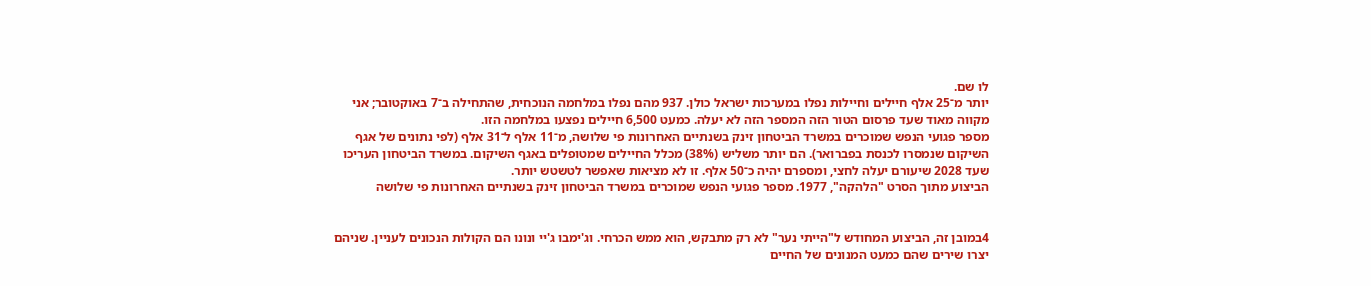לו שם.
יותר מ־25 אלף חיילים וחיילות נפלו במערכות ישראל כולן. 937 מהם נפלו במלחמה הנוכחית, שהתחילה ב־7 באוקטובר; אני מקווה מאוד שעד פרסום הטור הזה המספר הזה לא יעלה. כמעט 6,500 חיילים נפצעו במלחמה הזו.
מספר פגועי הנפש שמוכרים במשרד הביטחון זינק בשנתיים האחרונות פי שלושה, מ־11 אלף ל־31 אלף (לפי נתונים של אגף השיקום שנמסרו לכנסת בפברואר). הם יותר משליש (38%) מכלל החיילים שמטופלים באגף השיקום. במשרד הביטחון העריכו שעד 2028 שיעורם יעלה לחצי, ומספרם יהיה כ־50 אלף. זו לא מציאות שאפשר לטשטש יותר.
הביצוע מתוך הסרט "הלהקה", 1977. מספר פגועי הנפש שמוכרים במשרד הביטחון זינק בשנתיים האחרונות פי שלושה


4במובן זה, הביצוע המחודש ל"הייתי נער" לא רק מתבקש, הוא ממש הכרחי. וג'ימבו ג'יי ונונו הם הקולות הנכונים לעניין. שניהם יצרו שירים שהם כמעט המנונים של החיים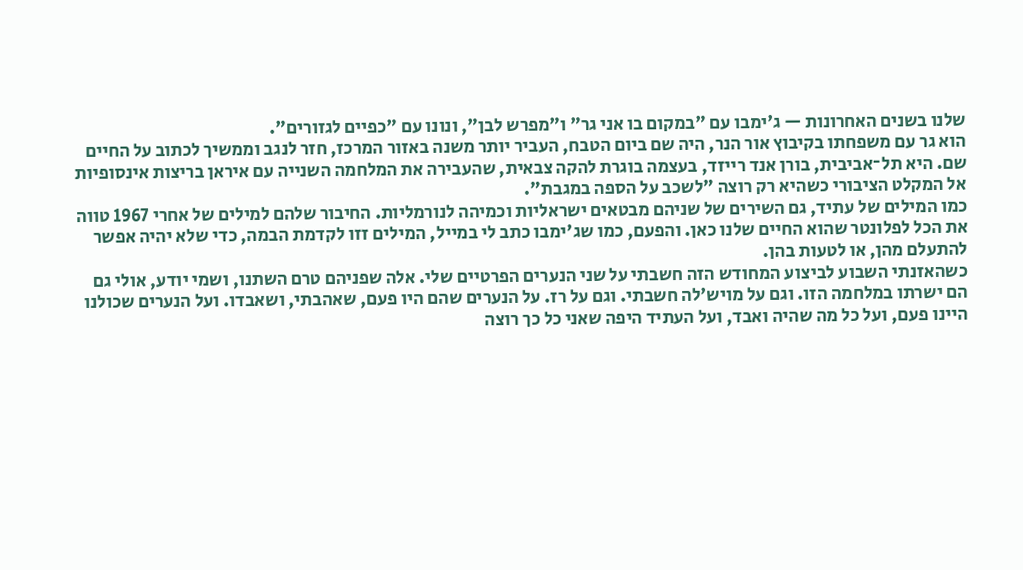שלנו בשנים האחרונות — ג'ימבו עם "במקום בו אני גר" ו"מפרש לבן", ונונו עם "כפיים לגזורים".
הוא גר עם משפחתו בקיבוץ אור הנר, היה שם ביום הטבח, העביר יותר משנה באזור המרכז, חזר לנגב וממשיך לכתוב על החיים שם. היא תל־אביבית, בורן אנד רייזד, בעצמה בוגרת להקה צבאית, שהעבירה את המלחמה השנייה עם איראן בריצות אינסופיות אל המקלט הציבורי כשהיא רק רוצה "לשכב על הספה במגבת".
כמו המילים של עתיד, גם השירים של שניהם מבטאים ישראליות וכמיהה לנורמליות. החיבור שלהם למילים של אחרי 1967 טווה את הכל לפלונטר שהוא החיים שלנו כאן. והפעם, כמו שג'ימבו כתב לי במייל, המילים זזו לקדמת הבמה, כדי שלא יהיה אפשר להתעלם מהן, או לטעות בהן.
כשהאזנתי השבוע לביצוע המחודש הזה חשבתי על שני הנערים הפרטיים שלי. אלה שפניהם טרם השתנו, ושמי יודע, אולי גם הם ישרתו במלחמה הזו. וגם על מויש'לה חשבתי. וגם על רז. על הנערים שהם היו פעם, שאהבתי, ושאבדו. ועל הנערים שכולנו היינו פעם, ועל כל מה שהיה ואבד, ועל העתיד היפה שאני כל כך רוצה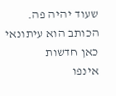שעוד יהיה פה.
הכותב הוא עיתונאי כאן חדשות
אינפו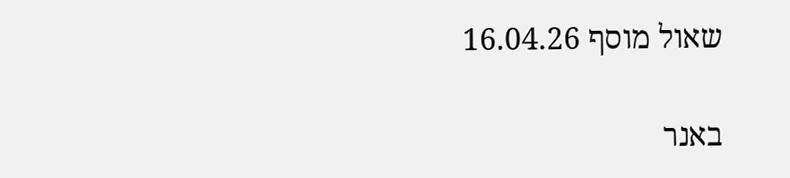שאול מוסף 16.04.26

באנר